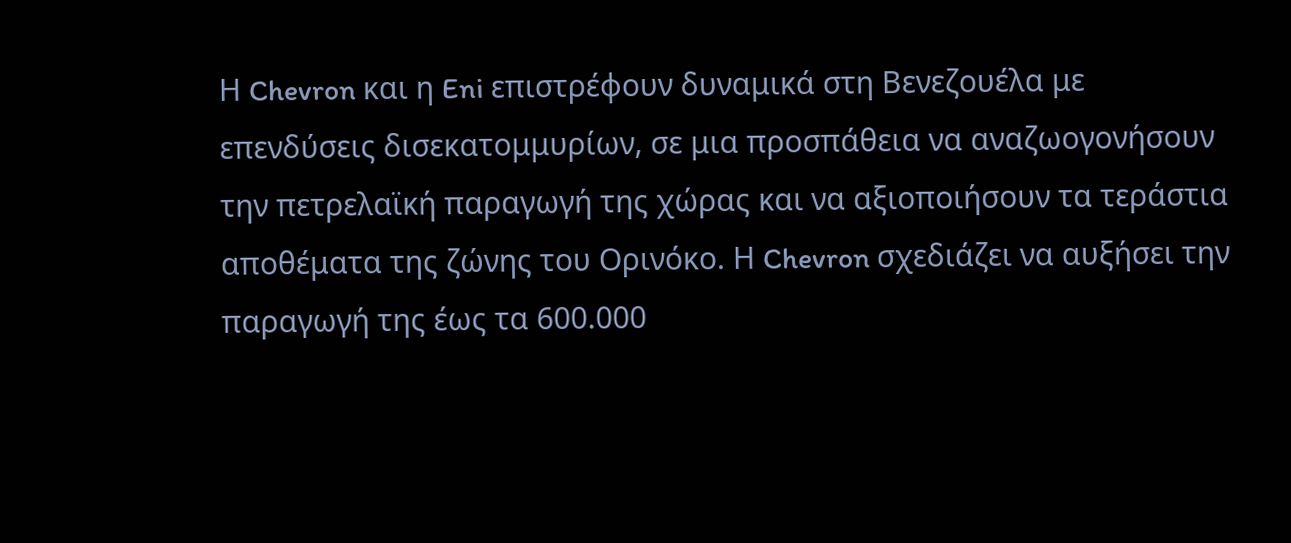Η Chevron και η Eni επιστρέφουν δυναμικά στη Βενεζουέλα με επενδύσεις δισεκατομμυρίων, σε μια προσπάθεια να αναζωογονήσουν την πετρελαϊκή παραγωγή της χώρας και να αξιοποιήσουν τα τεράστια αποθέματα της ζώνης του Ορινόκο. Η Chevron σχεδιάζει να αυξήσει την παραγωγή της έως τα 600.000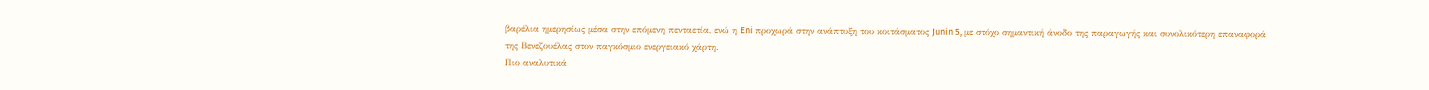βαρέλια ημερησίως μέσα στην επόμενη πενταετία, ενώ η Eni προχωρά στην ανάπτυξη του κοιτάσματος Junin 5, με στόχο σημαντική άνοδο της παραγωγής και συνολικότερη επαναφορά της Βενεζουέλας στον παγκόσμιο ενεργειακό χάρτη.
Πιο αναλυτικά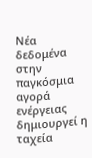Νέα δεδομένα στην παγκόσμια αγορά ενέργειας δημιουργεί η ταχεία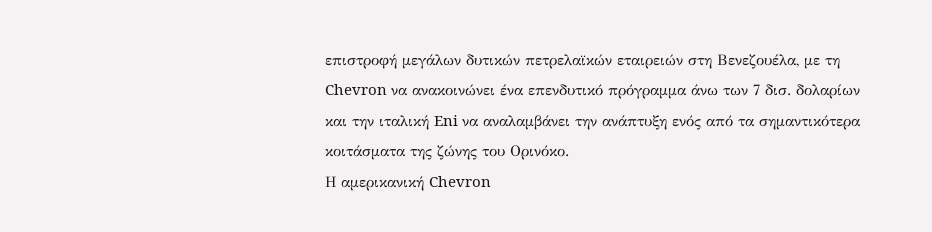επιστροφή μεγάλων δυτικών πετρελαϊκών εταιρειών στη Βενεζουέλα, με τη Chevron να ανακοινώνει ένα επενδυτικό πρόγραμμα άνω των 7 δισ. δολαρίων και την ιταλική Eni να αναλαμβάνει την ανάπτυξη ενός από τα σημαντικότερα κοιτάσματα της ζώνης του Ορινόκο.
Η αμερικανική Chevron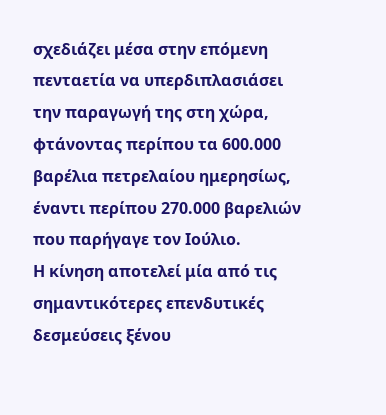σχεδιάζει μέσα στην επόμενη πενταετία να υπερδιπλασιάσει την παραγωγή της στη χώρα, φτάνοντας περίπου τα 600.000 βαρέλια πετρελαίου ημερησίως, έναντι περίπου 270.000 βαρελιών που παρήγαγε τον Ιούλιο.
Η κίνηση αποτελεί μία από τις σημαντικότερες επενδυτικές δεσμεύσεις ξένου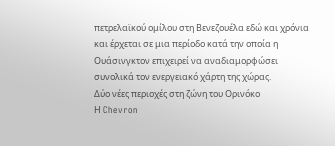πετρελαϊκού ομίλου στη Βενεζουέλα εδώ και χρόνια και έρχεται σε μια περίοδο κατά την οποία η Ουάσινγκτον επιχειρεί να αναδιαμορφώσει συνολικά τον ενεργειακό χάρτη της χώρας.
Δύο νέες περιοχές στη ζώνη του Ορινόκο
Η Chevron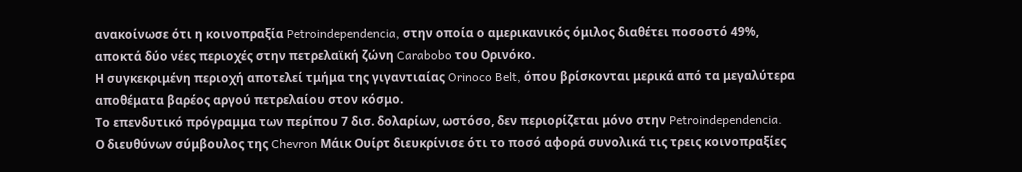ανακοίνωσε ότι η κοινοπραξία Petroindependencia, στην οποία ο αμερικανικός όμιλος διαθέτει ποσοστό 49%, αποκτά δύο νέες περιοχές στην πετρελαϊκή ζώνη Carabobo του Ορινόκο.
Η συγκεκριμένη περιοχή αποτελεί τμήμα της γιγαντιαίας Orinoco Belt, όπου βρίσκονται μερικά από τα μεγαλύτερα αποθέματα βαρέος αργού πετρελαίου στον κόσμο.
Το επενδυτικό πρόγραμμα των περίπου 7 δισ. δολαρίων, ωστόσο, δεν περιορίζεται μόνο στην Petroindependencia.
Ο διευθύνων σύμβουλος της Chevron Μάικ Ουίρτ διευκρίνισε ότι το ποσό αφορά συνολικά τις τρεις κοινοπραξίες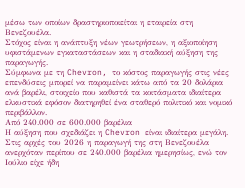μέσω των οποίων δραστηριοποιείται η εταιρεία στη Βενεζουέλα.
Στόχος είναι η ανάπτυξη νέων γεωτρήσεων, η αξιοποίηση υφιστάμενων εγκαταστάσεων και η σταδιακή αύξηση της παραγωγής.
Σύμφωνα με τη Chevron, το κόστος παραγωγής στις νέες επενδύσεις μπορεί να παραμείνει κάτω από τα 20 δολάρια ανά βαρέλι, στοιχείο που καθιστά τα κοιτάσματα ιδιαίτερα ελκυστικά εφόσον διατηρηθεί ένα σταθερό πολιτικό και νομικό περιβάλλον.
Από 240.000 σε 600.000 βαρέλια
Η αύξηση που σχεδιάζει η Chevron είναι ιδιαίτερα μεγάλη.
Στις αρχές του 2026 η παραγωγή της στη Βενεζουέλα ανερχόταν περίπου σε 240.000 βαρέλια ημερησίως, ενώ τον Ιούλιο είχε ήδη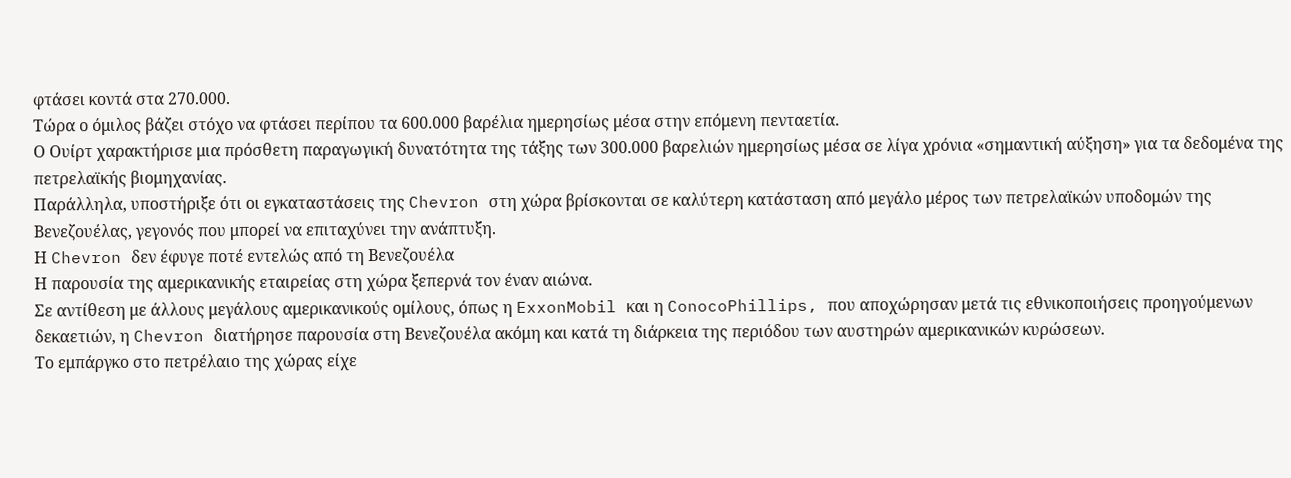φτάσει κοντά στα 270.000.
Τώρα ο όμιλος βάζει στόχο να φτάσει περίπου τα 600.000 βαρέλια ημερησίως μέσα στην επόμενη πενταετία.
Ο Ουίρτ χαρακτήρισε μια πρόσθετη παραγωγική δυνατότητα της τάξης των 300.000 βαρελιών ημερησίως μέσα σε λίγα χρόνια «σημαντική αύξηση» για τα δεδομένα της πετρελαϊκής βιομηχανίας.
Παράλληλα, υποστήριξε ότι οι εγκαταστάσεις της Chevron στη χώρα βρίσκονται σε καλύτερη κατάσταση από μεγάλο μέρος των πετρελαϊκών υποδομών της Βενεζουέλας, γεγονός που μπορεί να επιταχύνει την ανάπτυξη.
Η Chevron δεν έφυγε ποτέ εντελώς από τη Βενεζουέλα
Η παρουσία της αμερικανικής εταιρείας στη χώρα ξεπερνά τον έναν αιώνα.
Σε αντίθεση με άλλους μεγάλους αμερικανικούς ομίλους, όπως η ExxonMobil και η ConocoPhillips, που αποχώρησαν μετά τις εθνικοποιήσεις προηγούμενων δεκαετιών, η Chevron διατήρησε παρουσία στη Βενεζουέλα ακόμη και κατά τη διάρκεια της περιόδου των αυστηρών αμερικανικών κυρώσεων.
Το εμπάργκο στο πετρέλαιο της χώρας είχε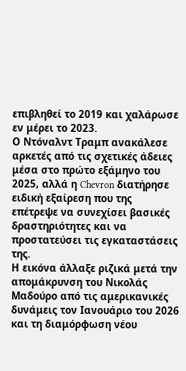επιβληθεί το 2019 και χαλάρωσε εν μέρει το 2023.
Ο Ντόναλντ Τραμπ ανακάλεσε αρκετές από τις σχετικές άδειες μέσα στο πρώτο εξάμηνο του 2025, αλλά η Chevron διατήρησε ειδική εξαίρεση που της επέτρεψε να συνεχίσει βασικές δραστηριότητες και να προστατεύσει τις εγκαταστάσεις της.
Η εικόνα άλλαξε ριζικά μετά την απομάκρυνση του Νικολάς Μαδούρο από τις αμερικανικές δυνάμεις τον Ιανουάριο του 2026 και τη διαμόρφωση νέου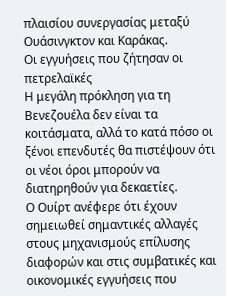πλαισίου συνεργασίας μεταξύ Ουάσινγκτον και Καράκας.
Οι εγγυήσεις που ζήτησαν οι πετρελαϊκές
Η μεγάλη πρόκληση για τη Βενεζουέλα δεν είναι τα κοιτάσματα, αλλά το κατά πόσο οι ξένοι επενδυτές θα πιστέψουν ότι οι νέοι όροι μπορούν να διατηρηθούν για δεκαετίες.
Ο Ουίρτ ανέφερε ότι έχουν σημειωθεί σημαντικές αλλαγές στους μηχανισμούς επίλυσης διαφορών και στις συμβατικές και οικονομικές εγγυήσεις που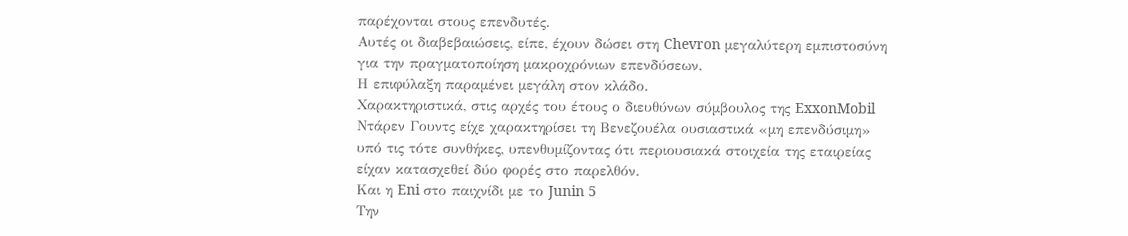παρέχονται στους επενδυτές.
Αυτές οι διαβεβαιώσεις, είπε, έχουν δώσει στη Chevron μεγαλύτερη εμπιστοσύνη για την πραγματοποίηση μακροχρόνιων επενδύσεων.
Η επιφύλαξη παραμένει μεγάλη στον κλάδο.
Χαρακτηριστικά, στις αρχές του έτους ο διευθύνων σύμβουλος της ExxonMobil Ντάρεν Γουντς είχε χαρακτηρίσει τη Βενεζουέλα ουσιαστικά «μη επενδύσιμη» υπό τις τότε συνθήκες, υπενθυμίζοντας ότι περιουσιακά στοιχεία της εταιρείας είχαν κατασχεθεί δύο φορές στο παρελθόν.
Και η Eni στο παιχνίδι με το Junin 5
Την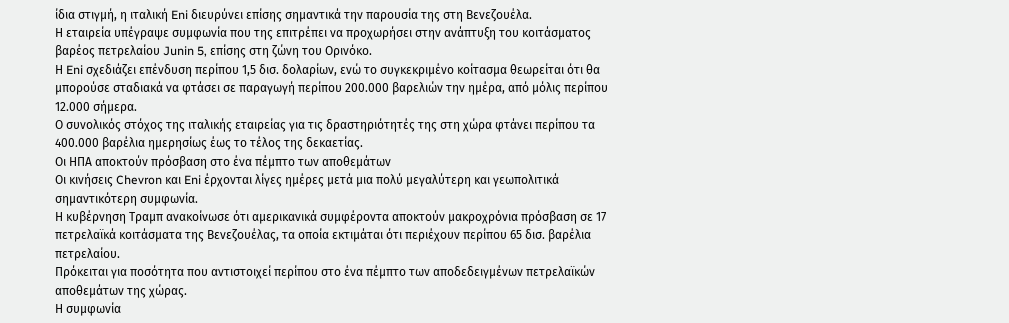ίδια στιγμή, η ιταλική Eni διευρύνει επίσης σημαντικά την παρουσία της στη Βενεζουέλα.
Η εταιρεία υπέγραψε συμφωνία που της επιτρέπει να προχωρήσει στην ανάπτυξη του κοιτάσματος βαρέος πετρελαίου Junin 5, επίσης στη ζώνη του Ορινόκο.
Η Eni σχεδιάζει επένδυση περίπου 1,5 δισ. δολαρίων, ενώ το συγκεκριμένο κοίτασμα θεωρείται ότι θα μπορούσε σταδιακά να φτάσει σε παραγωγή περίπου 200.000 βαρελιών την ημέρα, από μόλις περίπου 12.000 σήμερα.
Ο συνολικός στόχος της ιταλικής εταιρείας για τις δραστηριότητές της στη χώρα φτάνει περίπου τα 400.000 βαρέλια ημερησίως έως το τέλος της δεκαετίας.
Οι ΗΠΑ αποκτούν πρόσβαση στο ένα πέμπτο των αποθεμάτων
Οι κινήσεις Chevron και Eni έρχονται λίγες ημέρες μετά μια πολύ μεγαλύτερη και γεωπολιτικά σημαντικότερη συμφωνία.
Η κυβέρνηση Τραμπ ανακοίνωσε ότι αμερικανικά συμφέροντα αποκτούν μακροχρόνια πρόσβαση σε 17 πετρελαϊκά κοιτάσματα της Βενεζουέλας, τα οποία εκτιμάται ότι περιέχουν περίπου 65 δισ. βαρέλια πετρελαίου.
Πρόκειται για ποσότητα που αντιστοιχεί περίπου στο ένα πέμπτο των αποδεδειγμένων πετρελαϊκών αποθεμάτων της χώρας.
Η συμφωνία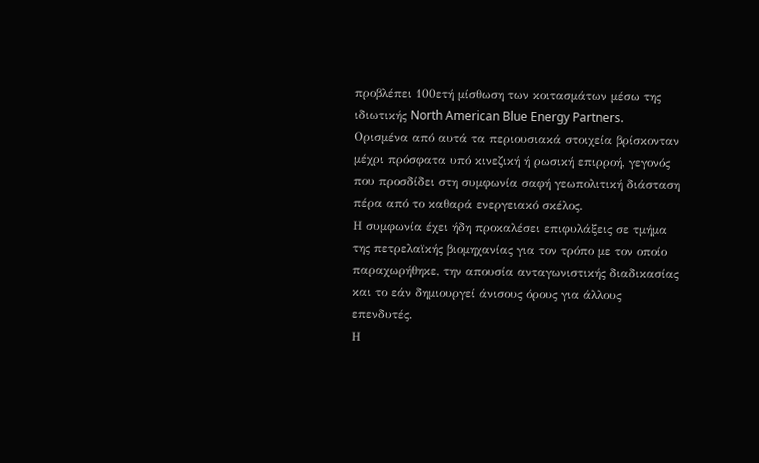προβλέπει 100ετή μίσθωση των κοιτασμάτων μέσω της ιδιωτικής North American Blue Energy Partners.
Ορισμένα από αυτά τα περιουσιακά στοιχεία βρίσκονταν μέχρι πρόσφατα υπό κινεζική ή ρωσική επιρροή, γεγονός που προσδίδει στη συμφωνία σαφή γεωπολιτική διάσταση πέρα από το καθαρά ενεργειακό σκέλος.
Η συμφωνία έχει ήδη προκαλέσει επιφυλάξεις σε τμήμα της πετρελαϊκής βιομηχανίας για τον τρόπο με τον οποίο παραχωρήθηκε, την απουσία ανταγωνιστικής διαδικασίας και το εάν δημιουργεί άνισους όρους για άλλους επενδυτές.
Η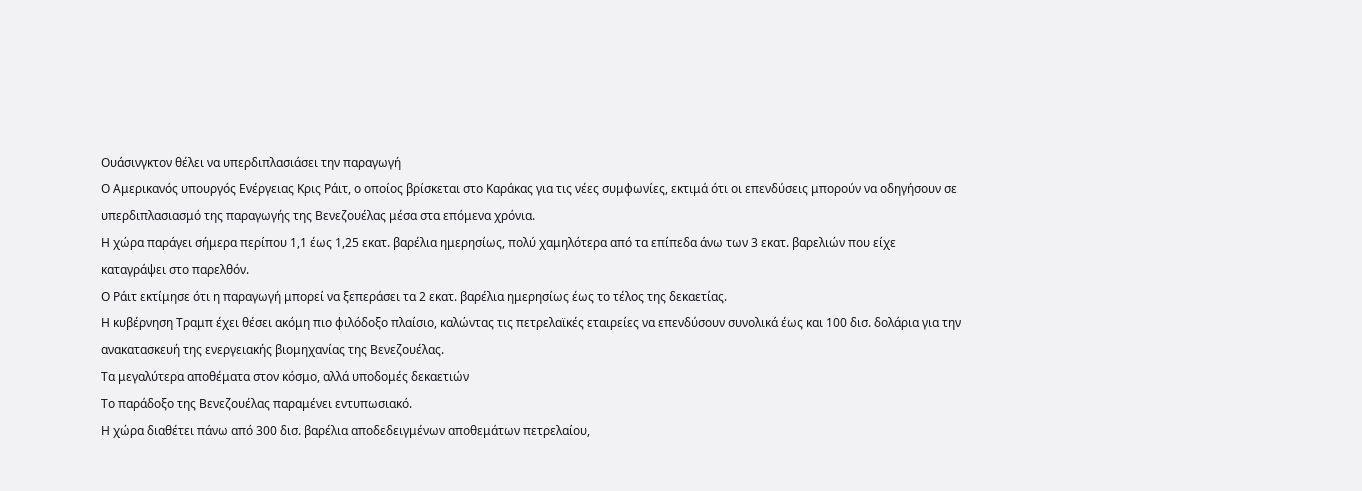Ουάσινγκτον θέλει να υπερδιπλασιάσει την παραγωγή
Ο Αμερικανός υπουργός Ενέργειας Κρις Ράιτ, ο οποίος βρίσκεται στο Καράκας για τις νέες συμφωνίες, εκτιμά ότι οι επενδύσεις μπορούν να οδηγήσουν σε υπερδιπλασιασμό της παραγωγής της Βενεζουέλας μέσα στα επόμενα χρόνια.
Η χώρα παράγει σήμερα περίπου 1,1 έως 1,25 εκατ. βαρέλια ημερησίως, πολύ χαμηλότερα από τα επίπεδα άνω των 3 εκατ. βαρελιών που είχε καταγράψει στο παρελθόν.
Ο Ράιτ εκτίμησε ότι η παραγωγή μπορεί να ξεπεράσει τα 2 εκατ. βαρέλια ημερησίως έως το τέλος της δεκαετίας.
Η κυβέρνηση Τραμπ έχει θέσει ακόμη πιο φιλόδοξο πλαίσιο, καλώντας τις πετρελαϊκές εταιρείες να επενδύσουν συνολικά έως και 100 δισ. δολάρια για την ανακατασκευή της ενεργειακής βιομηχανίας της Βενεζουέλας.
Τα μεγαλύτερα αποθέματα στον κόσμο, αλλά υποδομές δεκαετιών
Το παράδοξο της Βενεζουέλας παραμένει εντυπωσιακό.
Η χώρα διαθέτει πάνω από 300 δισ. βαρέλια αποδεδειγμένων αποθεμάτων πετρελαίου,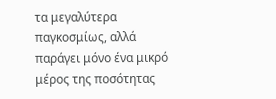τα μεγαλύτερα παγκοσμίως, αλλά παράγει μόνο ένα μικρό μέρος της ποσότητας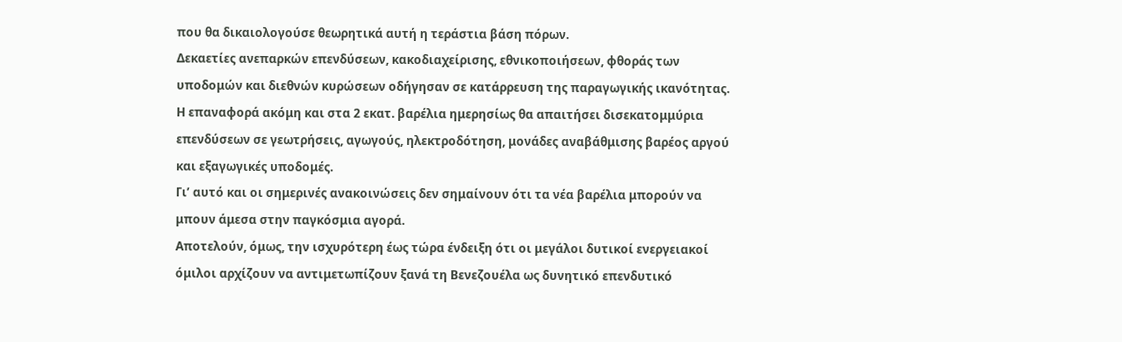που θα δικαιολογούσε θεωρητικά αυτή η τεράστια βάση πόρων.
Δεκαετίες ανεπαρκών επενδύσεων, κακοδιαχείρισης, εθνικοποιήσεων, φθοράς των υποδομών και διεθνών κυρώσεων οδήγησαν σε κατάρρευση της παραγωγικής ικανότητας.
Η επαναφορά ακόμη και στα 2 εκατ. βαρέλια ημερησίως θα απαιτήσει δισεκατομμύρια επενδύσεων σε γεωτρήσεις, αγωγούς, ηλεκτροδότηση, μονάδες αναβάθμισης βαρέος αργού και εξαγωγικές υποδομές.
Γι’ αυτό και οι σημερινές ανακοινώσεις δεν σημαίνουν ότι τα νέα βαρέλια μπορούν να μπουν άμεσα στην παγκόσμια αγορά.
Αποτελούν, όμως, την ισχυρότερη έως τώρα ένδειξη ότι οι μεγάλοι δυτικοί ενεργειακοί όμιλοι αρχίζουν να αντιμετωπίζουν ξανά τη Βενεζουέλα ως δυνητικό επενδυτικό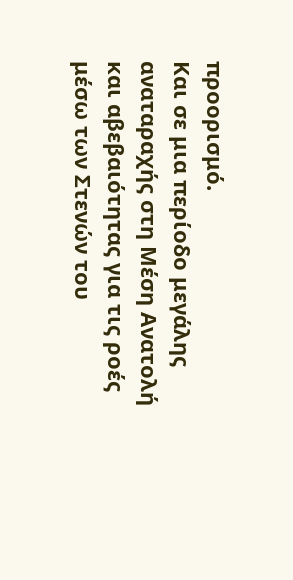προορισμό.
Και σε μια περίοδο μεγάλης αναταραχής στη Μέση Ανατολή και αβεβαιότητας για τις ροές μέσω των Στενών του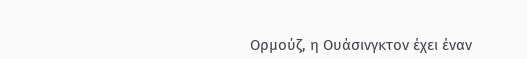Ορμούζ, η Ουάσινγκτον έχει έναν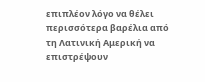επιπλέον λόγο να θέλει περισσότερα βαρέλια από τη Λατινική Αμερική να επιστρέψουν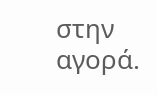στην αγορά.